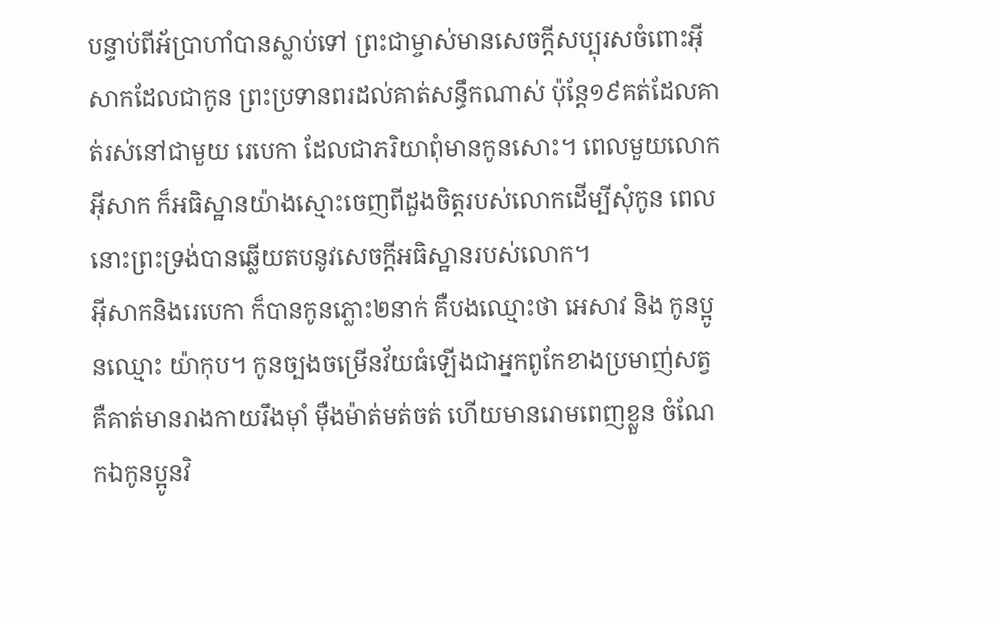បន្ទាប់ពីអ័ប្រាហាំបានស្លាប់ទៅ ព្រះជាម្ចាស់មានសេចក្តីសប្បុរសចំពោះអ៊ីសាកដែលជាកូន ព្រះប្រទានពរដល់គាត់សន្ធឹកណាស់ ប៉ុន្តែ១៩គត់ដែលគាត់រស់នៅជាមួយ រេបេកា ដែលជាភរិយាពុំមានកូនសោះ។ ពេលមួយលោកអ៊ីសាក ក៏អធិស្ឋានយ៉ាងស្មោះចេញពីដួងចិត្តរបស់លោកដើម្បីសុំកូន ពេលនោះព្រះទ្រង់បានឆ្លើយតបនូវសេចក្តីអធិស្ឋានរបស់លោក។
អ៊ីសាកនិងរេបេកា ក៏បានកូនភ្លោះ២នាក់ គឺបងឈ្មោះថា អេសាវ និង កូនប្អូនឈ្មោះ យ៉ាកុប។ កូនច្បងចម្រើនវ័យធំឡើងជាអ្នកពូកែខាងប្រមាញ់សត្វ គឺគាត់មានរាងកាយរឹងម៉ាំ ម៉ឺងម៉ាត់មត់ចត់ ហើយមានរោមពេញខ្លួន ចំណែកឯកូនប្អូនវិ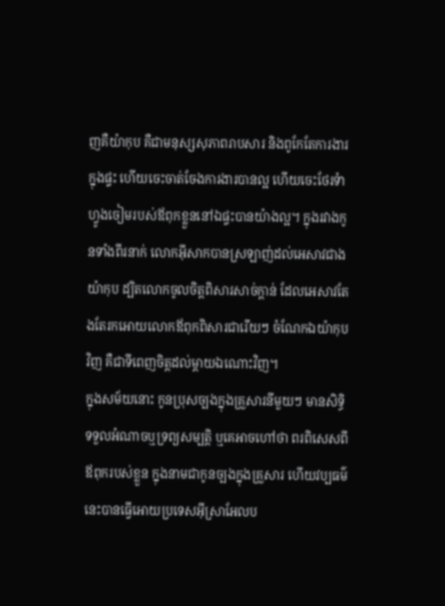ញគឺយ៉ាកុប គឺជាមនុស្សសុភាពរាបសារ និងពូកែតែការងារក្នុងផ្ទះ ហើយចេះចាត់ចែងការងារបានល្អ ហើយចេះថែរទំាហ្វូងចៀមរបស់ឪពុកខ្លួននៅឯផ្ទះបានយ៉ាងល្អ។ ក្នុងរវាងកូនទាំងពីរនាក់ លោកអ៊ីសាកបានស្រឡាញ់ដល់អេសាវជាងយ៉ាកុប ដ្បិតលោកចូលចិត្តពិសារសាច់ក្តាន់ ដែលអេសាវតែងតែរកអោយលោកឪពុកពិសារជារើយៗ ចំណែកឯយ៉ាកុបវិញ គឺជាទីពេញចិត្តដល់ម្តាយឯណោះវិញ។
ក្នុងសម័យនោះ កូនប្រុសច្បងក្នុងគ្រួសារនីមួយៗ មានសិទ្ធិទទួលអំណាចឬទ្រព្យសម្បត្តិ ឬគេអាចហៅថា ពរពិសេសពីឪពុករបស់ខ្លួន ក្នុងនាមជាកូនច្បងក្នុងគ្រួសារ ហើយវប្បធម៌នេះបានធ្វើអោយប្រទេសអ៊ីស្រាអែលប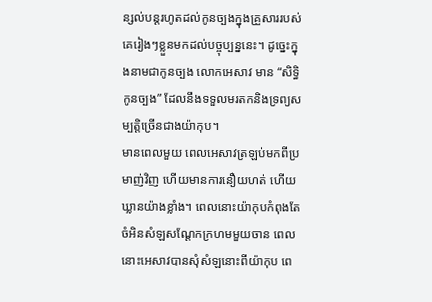ន្សល់បន្តរហូតដល់កូនច្បងក្នុងគ្រួសាររបស់គេរៀងៗខ្លួនមកដល់បច្ចុប្បន្ននេះ។ ដូច្នេះក្នុងនាមជាកូនច្បង លោកអេសាវ មាន “សិទ្ធិកូនច្បង” ដែលនឹងទទួលមរតកនិងទ្រព្យសម្បត្តិច្រើនជាងយ៉ាកុប។
មានពេលមួយ ពេលអេសាវត្រឡប់មកពីប្រមាញ់វិញ ហើយមានការនឿយហត់ ហើយឃ្លានយ៉ាងខ្លាំង។ ពេលនោះយ៉ាកុបកំពុងតែចំអិនសំឡសណ្តែកក្រហមមួយចាន ពេលនោះអេសាវបានសុំសំឡនោះពីយ៉ាកុប ពេ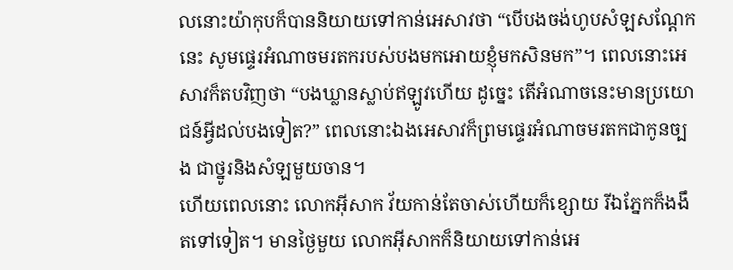លនោះយ៉ាកុបក៏បាននិយាយទៅកាន់អេសាវថា “បើបងចង់ហូបសំឡសណ្តែកនេះ សូមផ្ទេរអំណាចមរតករបស់បងមកអោយខ្ញុំមកសិនមក”។ ពេលនោះអេសាវក៏តបវិញថា “បងឃ្លានស្លាប់ឥឡូវហើយ ដូច្នេះ តើអំណាចនេះមានប្រយោជន៍អ្វីដល់បងទៀត?” ពេលនោះឯងអេសាវក៏ព្រមផ្ទេរអំណាចមរតកជាកូនច្បង ជាថ្នូរនិងសំឡមួយចាន។
ហើយពេលនោះ លោកអ៊ីសាក វ័យកាន់តែចាស់ហើយក៏ខ្សោយ រីឯភ្នែកក៏ងងឹតទៅទៀត។ មានថ្ងៃមួយ លោកអ៊ីសាកក៏និយាយទៅកាន់អេ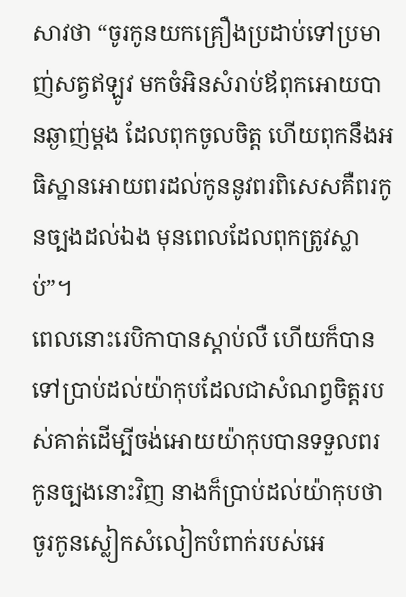សាវថា “ចូរកូនយកគ្រឿងប្រដាប់ទៅប្រមាញ់សត្វឥឡូវ មកចំអិនសំរាប់ឪពុកអោយបានឆ្ងាញ់ម្តង ដែលពុកចូលចិត្ត ហើយពុកនឹងអធិស្ឋានអោយពរដល់កូននូវពរពិសេសគឺពរកូនច្បងដល់ឯង មុនពេលដែលពុកត្រូវស្លាប់”។
ពេលនោះរេបិកាបានស្តាប់លឺ ហើយក៏បានទៅប្រាប់ដល់យ៉ាកុបដែលជាសំណព្វចិត្តរបស់គាត់ដើម្បីចង់អោយយ៉ាកុបបានទទួលពរកូនច្បងនោះវិញ នាងក៏ប្រាប់ដល់យ៉ាកុបថាចូរកូនស្លៀកសំលៀកបំពាក់របស់អេ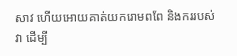សាវ ហើយអោយគាត់យករោមពពែ និងកររបស់វា ដើម្បី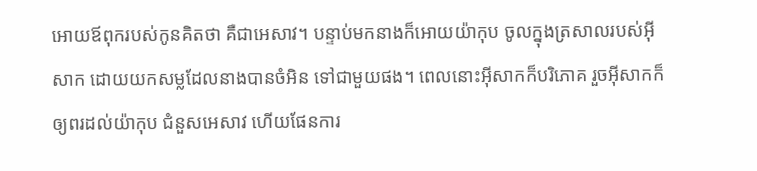អោយឪពុករបស់កូនគិតថា គឺជាអេសាវ។ បន្ទាប់មកនាងក៏អោយយ៉ាកុប ចូលក្នុងត្រសាលរបស់អ៊ីសាក ដោយយកសម្លដែលនាងបានចំអិន ទៅជាមួយផង។ ពេលនោះអ៊ីសាកក៏បរិភោគ រួចអ៊ីសាកក៏ឲ្យពរដល់យ៉ាកុប ជំនួសអេសាវ ហើយផែនការ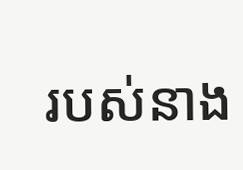របស់នាង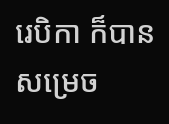រេបិកា ក៏បានសម្រេច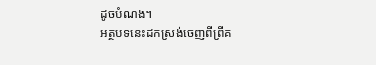ដូចបំណង។
អត្ថបទនេះដកស្រង់ចេញពីព្រីគ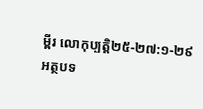ម្ពីរ លោកុប្បត្តិ២៥-២៧:១-២៩
អត្ថបទ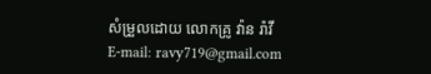សំម្រួលដោយ លោកគ្រូ វ៉ាន រ៉ាវី
E-mail: ravy719@gmail.com